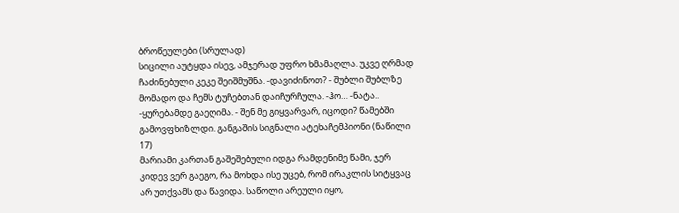ბროწეულები (სრულად)
სიცილი აუტყდა ისევ, ამჯერად უფრო ხმამაღლა. უკვე ღრმად ჩაძინებული კეკე შეიშმუშნა. -დავიძინოთ? - შუბლი შუბლზე მომადო და ჩემს ტუჩებთან დაიჩურჩულა. -ჰო… -ნატა.. -ყურებამდე გაეღიმა. - შენ მე გიყვარვარ, იცოდი? წამებში გამოვფხიზლდი. განგაშის სიგნალი ატეხაჩემპიონი (ნაწილი 17)
მარიამი კართან გაშეშებული იდგა რამდენიმე წამი, ჯერ კიდევ ვერ გაეგო, რა მოხდა ისე უცებ, რომ ირაკლის სიტყვაც არ უთქვამს და წავიდა. საწოლი არეული იყო,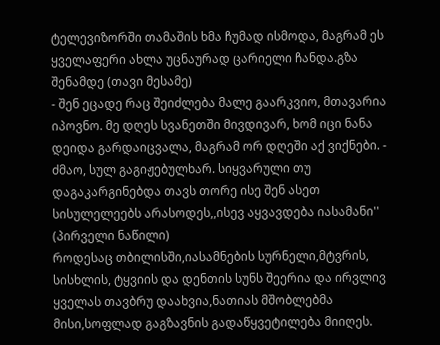ტელევიზორში თამაშის ხმა ჩუმად ისმოდა, მაგრამ ეს ყველაფერი ახლა უცნაურად ცარიელი ჩანდა.გზა შენამდე (თავი მესამე)
- შენ ეცადე რაც შეიძლება მალე გაარკვიო, მთავარია იპოვნო. მე დღეს სვანეთში მივდივარ, ხომ იცი ნანა დეიდა გარდაიცვალა, მაგრამ ორ დღეში აქ ვიქნები. - ძმაო, სულ გაგიჟებულხარ. სიყვარული თუ დაგაკარგინებდა თავს თორე ისე შენ ასეთ სისულელეებს არასოდეს,,ისევ აყვავდება იასამანი'' (პირველი ნაწილი)
როდესაც თბილისში,იასამნების სურნელი,მტვრის, სისხლის, ტყვიის და დენთის სუნს შეერია და ირვლივ ყველას თავბრუ დაახვია,ნათიას მშობლებმა მისი,სოფლად გაგზავნის გადაწყვეტილება მიიღეს.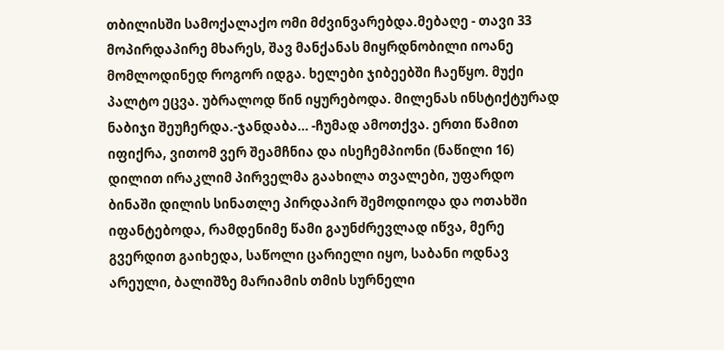თბილისში სამოქალაქო ომი მძვინვარებდა.მებაღე - თავი 33
მოპირდაპირე მხარეს, შავ მანქანას მიყრდნობილი იოანე მომლოდინედ როგორ იდგა. ხელები ჯიბეებში ჩაეწყო. მუქი პალტო ეცვა. უბრალოდ წინ იყურებოდა. მილენას ინსტიქტურად ნაბიჯი შეუჩერდა.-ჯანდაბა… -ჩუმად ამოთქვა. ერთი წამით იფიქრა, ვითომ ვერ შეამჩნია და ისეჩემპიონი (ნაწილი 16)
დილით ირაკლიმ პირველმა გაახილა თვალები, უფარდო ბინაში დილის სინათლე პირდაპირ შემოდიოდა და ოთახში იფანტებოდა, რამდენიმე წამი გაუნძრევლად იწვა, მერე გვერდით გაიხედა, საწოლი ცარიელი იყო, საბანი ოდნავ არეული, ბალიშზე მარიამის თმის სურნელი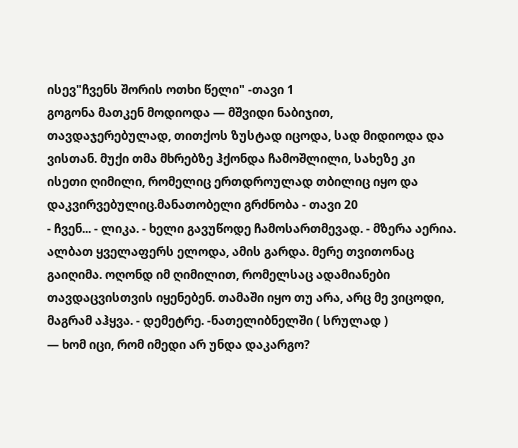ისევ"ჩვენს შორის ოთხი წელი" -თავი 1
გოგონა მათკენ მოდიოდა — მშვიდი ნაბიჯით, თავდაჯერებულად, თითქოს ზუსტად იცოდა, სად მიდიოდა და ვისთან. მუქი თმა მხრებზე ჰქონდა ჩამოშლილი, სახეზე კი ისეთი ღიმილი, რომელიც ერთდროულად თბილიც იყო და დაკვირვებულიც.მანათობელი გრძნობა - თავი 20
- ჩვენ... - ლიკა. - ხელი გავუწოდე ჩამოსართმევად. - მზერა აერია. ალბათ ყველაფერს ელოდა, ამის გარდა. მერე თვითონაც გაიღიმა. ოღონდ იმ ღიმილით, რომელსაც ადამიანები თავდაცვისთვის იყენებენ. თამაში იყო თუ არა, არც მე ვიცოდი, მაგრამ აჰყვა. - დემეტრე. -ნათელიბნელში ( სრულად )
— ხომ იცი, რომ იმედი არ უნდა დაკარგო?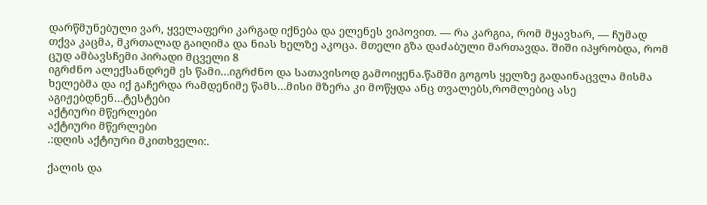დარწმუნებული ვარ, ყველაფერი კარგად იქნება და ელენეს ვიპოვით. — რა კარგია, რომ მყავხარ, — ჩუმად თქვა კაცმა, მკრთალად გაიღიმა და ნიას ხელზე აკოცა. მთელი გზა დაძაბული მართავდა. შიში იპყრობდა, რომ ცუდ ამბავსჩემი პირადი მცველი 8
იგრძნო ალექსანდრემ ეს წამი…იგრძნო და სათავისოდ გამოიყენა.წამში გოგოს ყელზე გადაინაცვლა მისმა ხელებმა და იქ გაჩერდა რამდენიმე წამს…მისი მზერა კი მოწყდა ანც თვალებს,რომლებიც ასე აგიჟებდნენ…ტესტები
აქტიური მწერლები
აქტიური მწერლები
.:დღის აქტიური მკითხველი:.

ქალის და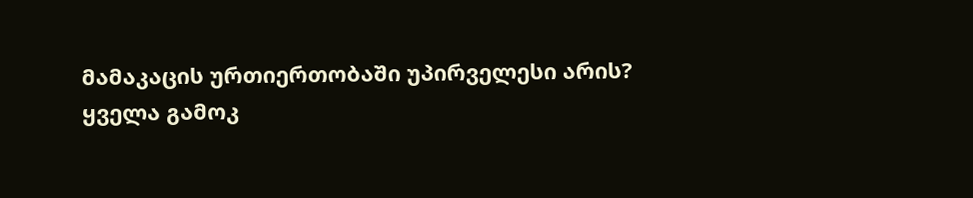მამაკაცის ურთიერთობაში უპირველესი არის?
ყველა გამოკ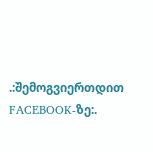.:შემოგვიერთდით FACEBOOK-ზე:.